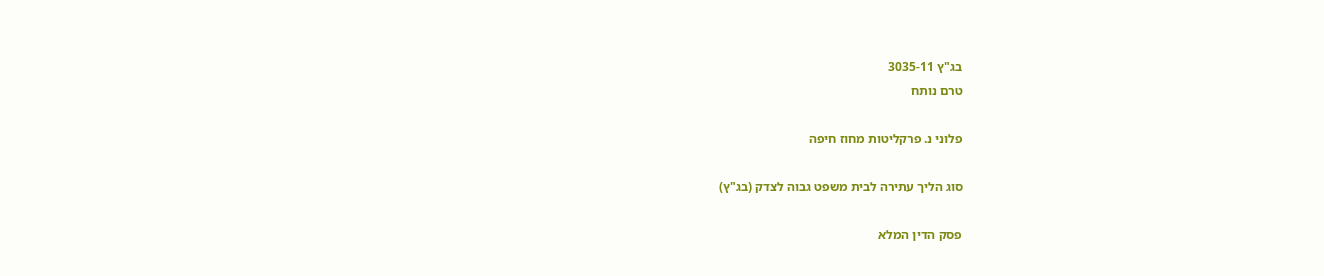בג"ץ 3035-11
טרם נותח

פלוני נ. פרקליטות מחוז חיפה

סוג הליך עתירה לבית משפט גבוה לצדק (בג"ץ)

פסק הדין המלא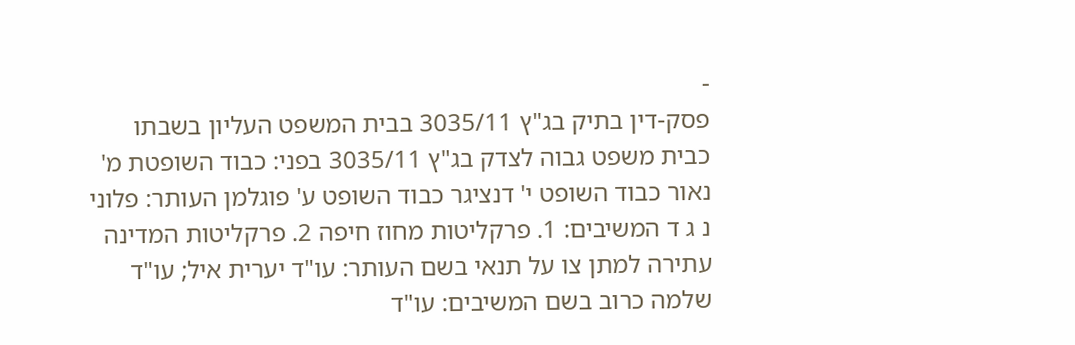-
פסק-דין בתיק בג"ץ 3035/11 בבית המשפט העליון בשבתו כבית משפט גבוה לצדק בג"ץ 3035/11 בפני: כבוד השופטת מ' נאור כבוד השופט י' דנציגר כבוד השופט ע' פוגלמן העותר: פלוני נ ג ד המשיבים: 1. פרקליטות מחוז חיפה 2. פרקליטות המדינה עתירה למתן צו על תנאי בשם העותר: עו"ד יערית איל; עו"ד שלמה כרוב בשם המשיבים: עו"ד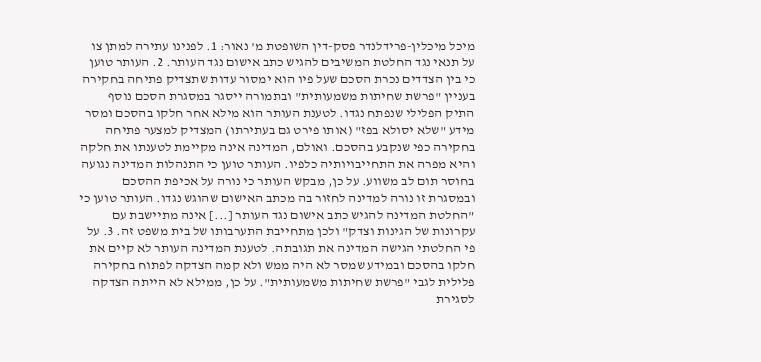מיכל מיכלין-פרידלנדר פסק-דין השופטת מ' נאור: 1. לפנינו עתירה למתן צו על תנאי נגד החלטת המשיבים להגיש כתב אישום נגד העותר. 2. העותר טוען כי בין הצדדים נכרת הסכם שעל פיו הוא ימסור עדות שתצדיק פתיחה בחקירה בעניין "פרשת שחיתות משמעותית" ובתמורה ייסגר במסגרת הסכם נוסף התיק הפלילי שנפתח נגדו. לטענת העותר הוא מילא אחר חלקו בהסכם ומסר מידע "שלא יסולא בפז" (אותו פירט גם בעתירתו) המצדיק למצער פתיחה בחקירה כפי שנקבע בהסכם. ואולם, המדינה אינה מקיימת לטענתו את חלקה והיא מפרה את התחייבויותיה כלפיו. העותר טוען כי התנהלות המדינה נגועה בחוסר תום לב משווע. על כן, מבקש העותר כי נורה על אכיפת ההסכם ובמסגרת זו נורה למדינה לחזור בה מכתב האישום שהוגש נגדו. העותר טוען כי "החלטת המדינה להגיש כתב אישום נגד העותר [...] אינה מתיישבת עם עקרונות של הגינות וצדק" ולכן מתחייבת התערבותו של בית משפט זה. 3. על פי החלטתי הגישה המדינה את תגובתה. לטענת המדינה העותר לא קיים את חלקו בהסכם ובמידע שמסר לא היה ממש ולא קמה הצדקה לפתוח בחקירה פלילית לגבי "פרשת שחיתות משמעותית". על כן, ממילא לא הייתה הצדקה לסגירת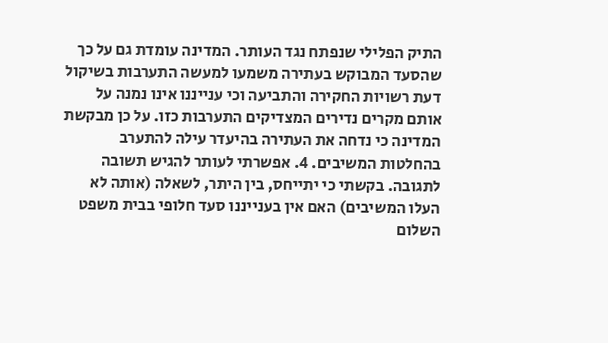התיק הפלילי שנפתח נגד העותר. המדינה עומדת גם על כך שהסעד המבוקש בעתירה משמעו למעשה התערבות בשיקול דעת רשויות החקירה והתביעה וכי ענייננו אינו נמנה על אותם מקרים נדירים המצדיקים התערבות כזו. על כן מבקשת המדינה כי נדחה את העתירה בהיעדר עילה להתערב בהחלטות המשיבים. 4. אפשרתי לעותר להגיש תשובה לתגובה. בקשתי כי יתייחס, בין היתר, לשאלה (אותה לא העלו המשיבים) האם אין בענייננו סעד חלופי בבית משפט השלום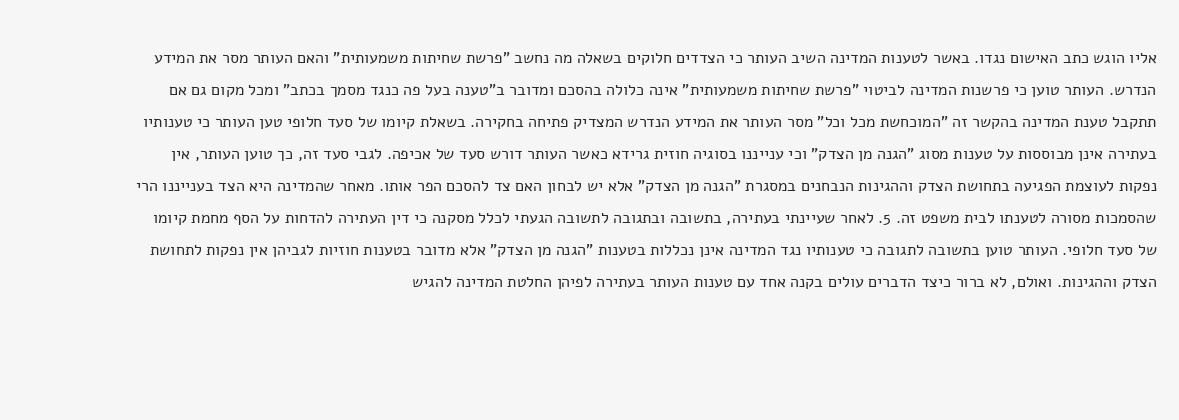אליו הוגש כתב האישום נגדו. באשר לטענות המדינה השיב העותר כי הצדדים חלוקים בשאלה מה נחשב "פרשת שחיתות משמעותית" והאם העותר מסר את המידע הנדרש. העותר טוען כי פרשנות המדינה לביטוי "פרשת שחיתות משמעותית" אינה כלולה בהסכם ומדובר ב"טענה בעל פה כנגד מסמך בכתב" ומכל מקום גם אם תתקבל טענת המדינה בהקשר זה "המוכחשת מכל וכל" מסר העותר את המידע הנדרש המצדיק פתיחה בחקירה. בשאלת קיומו של סעד חלופי טען העותר כי טענותיו בעתירה אינן מבוססות על טענות מסוג "הגנה מן הצדק" וכי ענייננו בסוגיה חוזית גרידא כאשר העותר דורש סעד של אכיפה. לגבי סעד זה, כך טוען העותר, אין נפקות לעוצמת הפגיעה בתחושת הצדק וההגינות הנבחנים במסגרת "הגנה מן הצדק" אלא יש לבחון האם צד להסכם הפר אותו. מאחר שהמדינה היא הצד בענייננו הרי שהסמכות מסורה לטענתו לבית משפט זה. 5. לאחר שעיינתי בעתירה, בתשובה ובתגובה לתשובה הגעתי לכלל מסקנה כי דין העתירה להדחות על הסף מחמת קיומו של סעד חלופי. העותר טוען בתשובה לתגובה כי טענותיו נגד המדינה אינן נכללות בטענות "הגנה מן הצדק" אלא מדובר בטענות חוזיות לגביהן אין נפקות לתחושת הצדק וההגינות. ואולם, לא ברור כיצד הדברים עולים בקנה אחד עם טענות העותר בעתירה לפיהן החלטת המדינה להגיש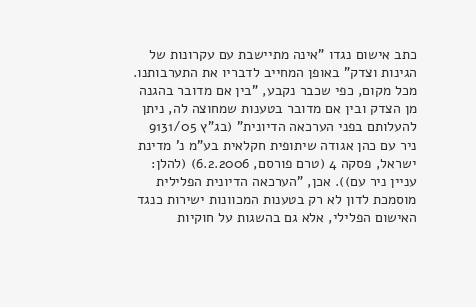כתב אישום נגדו "אינה מתיישבת עם עקרונות של הגינות וצדק" באופן המחייב לדבריו את התערבותנו. מכל מקום, כפי שכבר נקבע, "בין אם מדובר בהגנה מן הצדק ובין אם מדובר בטענות שמחוצה לה, ניתן להעלותם בפני הערכאה הדיונית" (בג"ץ 9131/05 ניר עם כהן אגודה שיתופית חקלאית בע"מ נ' מדינת ישראל, פסקה 4 (טרם פורסם, 6.2.2006) (להלן: עניין ניר עם)). אכן, "הערכאה הדיונית הפלילית מוסמכת לדון לא רק בטענות המכוונות ישירות כנגד האישום הפלילי, אלא גם בהשגות על חוקיות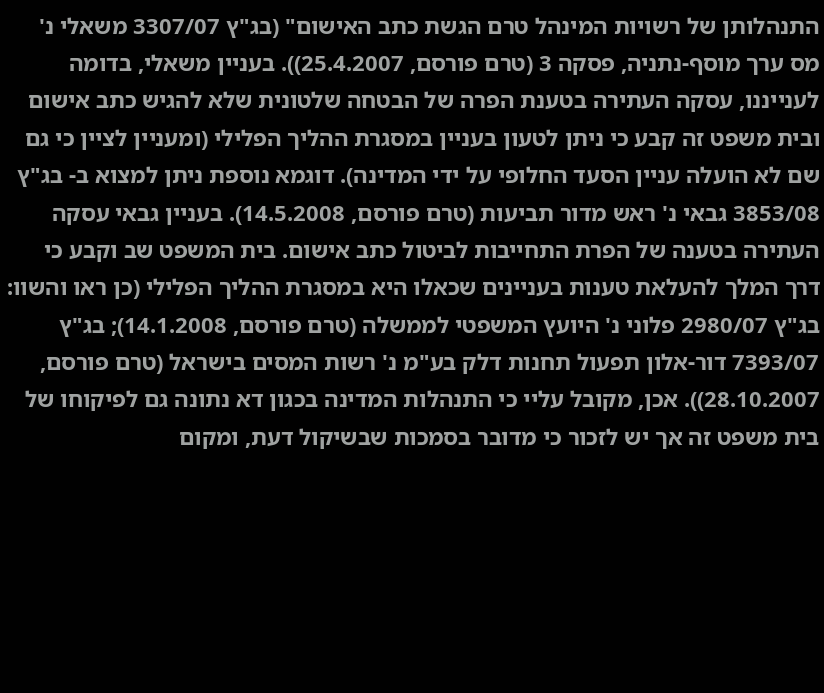התנהלותן של רשויות המינהל טרם הגשת כתב האישום" (בג"ץ 3307/07 משאלי נ' מס ערך מוסף-נתניה, פסקה 3 (טרם פורסם, 25.4.2007)). בעניין משאלי, בדומה לענייננו, עסקה העתירה בטענת הפרה של הבטחה שלטונית שלא להגיש כתב אישום ובית משפט זה קבע כי ניתן לטעון בעניין במסגרת ההליך הפלילי (ומעניין לציין כי גם שם לא הועלה עניין הסעד החלופי על ידי המדינה). דוגמא נוספת ניתן למצוא ב- בג"ץ 3853/08 גבאי נ' ראש מדור תביעות (טרם פורסם, 14.5.2008). בעניין גבאי עסקה העתירה בטענה של הפרת התחייבות לביטול כתב אישום. בית המשפט שב וקבע כי דרך המלך להעלאת טענות בעניינים שכאלו היא במסגרת ההליך הפלילי (כן ראו והשוו: בג"ץ 2980/07 פלוני נ' היועץ המשפטי לממשלה (טרם פורסם, 14.1.2008); בג"ץ 7393/07 דור-אלון תפעול תחנות דלק בע"מ נ' רשות המסים בישראל (טרם פורסם, 28.10.2007)). אכן, מקובל עליי כי התנהלות המדינה בכגון דא נתונה גם לפיקוחו של בית משפט זה אך יש לזכור כי מדובר בסמכות שבשיקול דעת, ומקום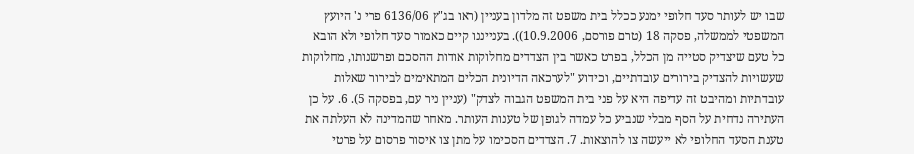שבו יש לעותר סעד חלופי ימנע ככלל בית משפט זה מלדון בעניין (ראו בג"ץ 6136/06 פרי נ' היועץ המשפטי לממשלה, פסקה 18 (טרם פורסם, 10.9.2006)). בענייננו קיים כאמור סעד חלופי ולא הובא כל טעם שיצדיק סטייה מן הכלל, בפרט כאשר בין הצדדים מחלוקות אודות ההסכם ופרשנותו, מחלוקות שעשויות להצדיק בירורים עובדתיים, וכידוע "לערכאה הדיונית הכלים המתאימים לבירור שאלות עובדתיות ומהיבט זה עדיפה היא על פני בית המשפט הגבוה לצדק" (עניין ניר עם, בפסקה 5). 6. על כן העתירה נדחית על הסף מבלי שנביע כל עמדה לגופן של טענות העותר. מאחר שהמדינה לא העלתה את טענת הסעד החלופי לא ייעשה צו להוצאות. 7. הצדדים הסכימו על מתן צו איסור פרסום על פרטי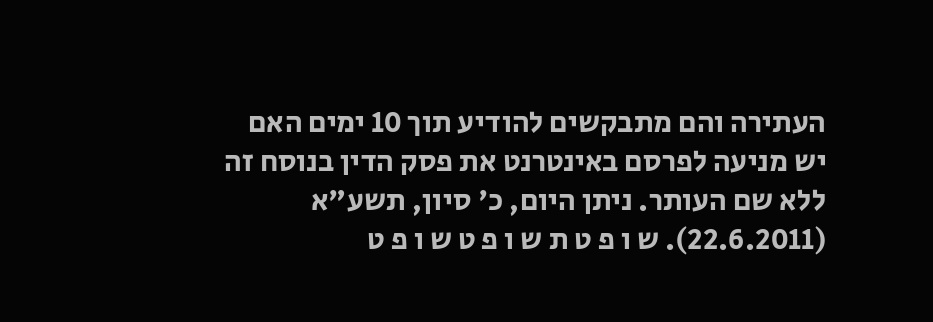העתירה והם מתבקשים להודיע תוך 10 ימים האם יש מניעה לפרסם באינטרנט את פסק הדין בנוסח זה ללא שם העותר. ניתן היום, כ' סיון, תשע"א (22.6.2011). ש ו פ ט ת ש ו פ ט ש ו פ ט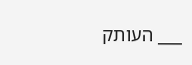___ העותק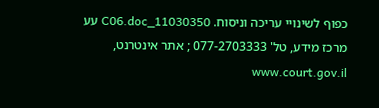כפוף לשינויי עריכה וניסוח. 11030350_C06.doc עע מרכז מידע, טל' 077-2703333 ; אתר אינטרנט, www.court.gov.il